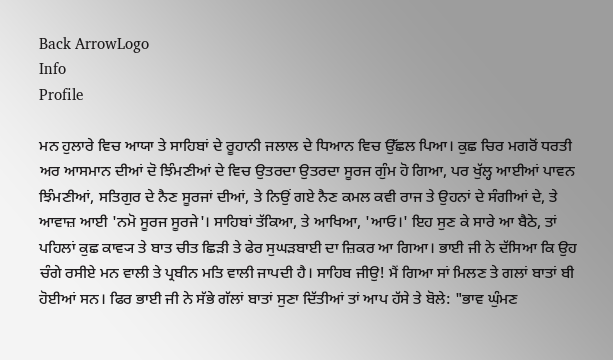Back ArrowLogo
Info
Profile

ਮਨ ਹੁਲਾਰੇ ਵਿਚ ਆਯਾ ਤੇ ਸਾਹਿਬਾਂ ਦੇ ਰੂਹਾਨੀ ਜਲਾਲ ਦੇ ਧਿਆਨ ਵਿਚ ਉੱਛਲ ਪਿਆ। ਕੁਛ ਚਿਰ ਮਗਰੋਂ ਧਰਤੀ ਅਰ ਆਸਮਾਨ ਦੀਆਂ ਦੋ ਝਿੰਮਣੀਆਂ ਦੇ ਵਿਚ ਉਤਰਦਾ ਉਤਰਦਾ ਸੂਰਜ ਗੁੰਮ ਹੋ ਗਿਆ, ਪਰ ਖੁੱਲ੍ਹ ਆਈਆਂ ਪਾਵਨ ਝਿੰਮਣੀਆਂ, ਸਤਿਗੁਰ ਦੇ ਨੈਣ ਸੂਰਜਾਂ ਦੀਆਂ, ਤੇ ਨਿਉਂ ਗਏ ਨੈਣ ਕਮਲ ਕਵੀ ਰਾਜ ਤੇ ਉਹਨਾਂ ਦੇ ਸੰਗੀਆਂ ਦੇ, ਤੇ ਆਵਾਜ਼ ਆਈ 'ਨਮੋ ਸੂਰਜ ਸੂਰਜੇ'। ਸਾਹਿਬਾਂ ਤੱਕਿਆ, ਤੇ ਆਖਿਆ, 'ਆਓ।' ਇਹ ਸੁਣ ਕੇ ਸਾਰੇ ਆ ਬੈਠੇ, ਤਾਂ ਪਹਿਲਾਂ ਕੁਛ ਕਾਵ੍ਯ ਤੇ ਬਾਤ ਚੀਤ ਛਿੜੀ ਤੇ ਫੇਰ ਸੁਘੜਬਾਈ ਦਾ ਜ਼ਿਕਰ ਆ ਗਿਆ। ਭਾਈ ਜੀ ਨੇ ਦੱਸਿਆ ਕਿ ਉਹ ਚੰਗੇ ਰਸੀਏ ਮਨ ਵਾਲੀ ਤੇ ਪ੍ਰਬੀਨ ਮਤਿ ਵਾਲੀ ਜਾਪਦੀ ਹੈ। ਸਾਹਿਬ ਜੀਉ! ਮੈਂ ਗਿਆ ਸਾਂ ਮਿਲਣ ਤੇ ਗਲਾਂ ਬਾਤਾਂ ਬੀ ਹੋਈਆਂ ਸਨ। ਫਿਰ ਭਾਈ ਜੀ ਨੇ ਸੱਭੇ ਗੱਲਾਂ ਬਾਤਾਂ ਸੁਣਾ ਦਿੱਤੀਆਂ ਤਾਂ ਆਪ ਹੱਸੇ ਤੇ ਬੋਲੇ: "ਭਾਵ ਘੁੰਮਣ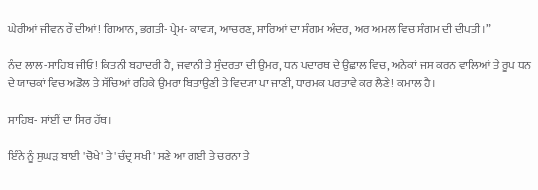ਘੇਰੀਆਂ ਜੀਵਨ ਰੌ ਦੀਆਂ! ਗਿਆਨ, ਭਗਤੀ- ਪ੍ਰੇਮ- ਕਾਵ੍ਯ, ਆਚਰਣ, ਸਾਰਿਆਂ ਦਾ ਸੰਗਮ ਅੰਦਰ, ਅਰ ਅਮਲ ਵਿਚ ਸੰਗਮ ਦੀ ਦੀਪਤੀ।”

ਨੰਦ ਲਾਲ-ਸਾਹਿਬ ਜੀਓ! ਕਿਤਨੀ ਬਹਾਦਰੀ ਹੈ, ਜਵਾਨੀ ਤੇ ਸੁੰਦਰਤਾ ਦੀ ਉਮਰ, ਧਨ ਪਦਾਰਥ ਦੇ ਉਛਾਲ ਵਿਚ, ਅਨੇਕਾਂ ਜਸ ਕਰਨ ਵਾਲਿਆਂ ਤੇ ਰੂਪ ਧਨ ਦੇ ਯਾਚਕਾਂ ਵਿਚ ਅਡੋਲ ਤੇ ਸੱਚਿਆਂ ਰਹਿਕੇ ਉਮਰਾ ਬਿਤਾਉਣੀ ਤੇ ਵਿਦ੍ਯਾ ਪਾ ਜਾਣੀ, ਧਾਰਮਕ ਪਰਤਾਵੇ ਕਰ ਲੈਣੇ! ਕਮਾਲ ਹੈ।

ਸਾਹਿਬ- ਸਾਂਈਂ ਦਾ ਸਿਰ ਹੱਥ।

ਇੰਨੇ ਨੂੰ ਸੁਘੜ ਬਾਈ 'ਚੋਖੇ' ਤੇ 'ਚੰਦ੍ਰ ਸਖੀ' ਸਣੇ ਆ ਗਈ ਤੇ ਚਰਨਾ ਤੇ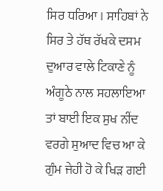ਸਿਰ ਧਰਿਆ। ਸਾਹਿਬਾਂ ਨੇ ਸਿਰ ਤੇ ਹੱਥ ਰੱਖਕੇ ਦਸਮ ਦੁਆਰ ਵਾਲੇ ਟਿਕਾਣੇ ਨੂੰ ਅੰਗੂਠੇ ਨਾਲ ਸਹਲਾਇਆ ਤਾਂ ਬਾਈ ਇਕ ਸੁਖ ਨੀਂਦ ਵਰਗੇ ਸੁਆਦ ਵਿਚ ਆ ਕੇ ਗੁੰਮ ਜੇਹੀ ਹੋ ਕੇ ਖਿੜ ਗਈ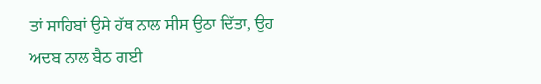ਤਾਂ ਸਾਹਿਬਾਂ ਉਸੇ ਹੱਥ ਨਾਲ ਸੀਸ ਉਠਾ ਦਿੱਤਾ, ਉਹ ਅਦਬ ਨਾਲ ਬੈਠ ਗਈ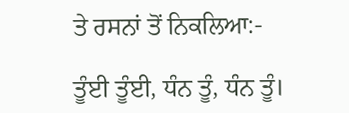ਤੇ ਰਸਨਾਂ ਤੋਂ ਨਿਕਲਿਆ:-

ਤੂੰਈ ਤੂੰਈ, ਧੰਨ ਤੂੰ, ਧੰਨ ਤੂੰ।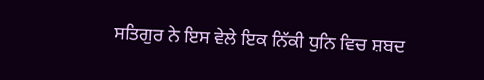ਸਤਿਗੁਰ ਨੇ ਇਸ ਵੇਲੇ ਇਕ ਨਿੱਕੀ ਧੁਨਿ ਵਿਚ ਸ਼ਬਦ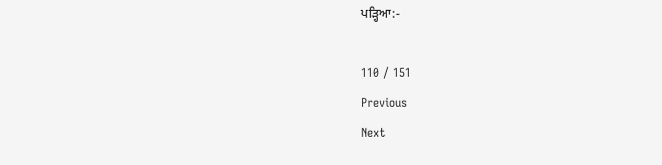ਪੜ੍ਹਿਆ:-

110 / 151
Previous
Next